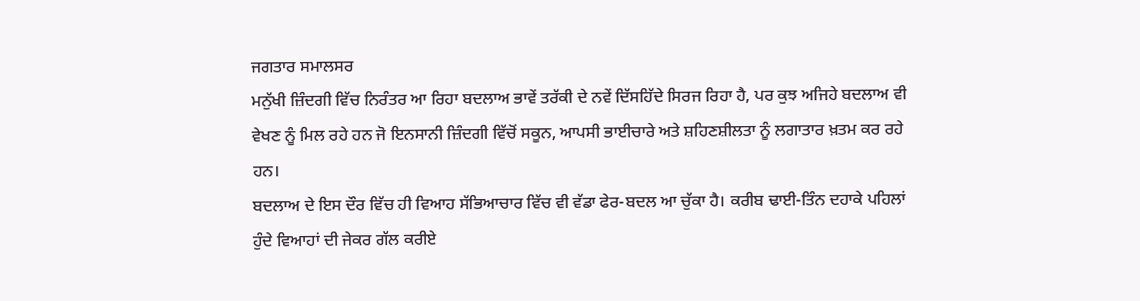ਜਗਤਾਰ ਸਮਾਲਸਰ
ਮਨੁੱਖੀ ਜ਼ਿੰਦਗੀ ਵਿੱਚ ਨਿਰੰਤਰ ਆ ਰਿਹਾ ਬਦਲਾਅ ਭਾਵੇਂ ਤਰੱਕੀ ਦੇ ਨਵੇਂ ਦਿੱਸਹਿੱਦੇ ਸਿਰਜ ਰਿਹਾ ਹੈ, ਪਰ ਕੁਝ ਅਜਿਹੇ ਬਦਲਾਅ ਵੀ ਵੇਖਣ ਨੂੰ ਮਿਲ ਰਹੇ ਹਨ ਜੋ ਇਨਸਾਨੀ ਜ਼ਿੰਦਗੀ ਵਿੱਚੋਂ ਸਕੂਨ, ਆਪਸੀ ਭਾਈਚਾਰੇ ਅਤੇ ਸ਼ਹਿਣਸ਼ੀਲਤਾ ਨੂੰ ਲਗਾਤਾਰ ਖ਼ਤਮ ਕਰ ਰਹੇ ਹਨ।
ਬਦਲਾਅ ਦੇ ਇਸ ਦੌਰ ਵਿੱਚ ਹੀ ਵਿਆਹ ਸੱਭਿਆਚਾਰ ਵਿੱਚ ਵੀ ਵੱਡਾ ਫੇਰ-ਬਦਲ ਆ ਚੁੱਕਾ ਹੈ। ਕਰੀਬ ਢਾਈ-ਤਿੰਨ ਦਹਾਕੇ ਪਹਿਲਾਂ ਹੁੰਦੇ ਵਿਆਹਾਂ ਦੀ ਜੇਕਰ ਗੱਲ ਕਰੀਏ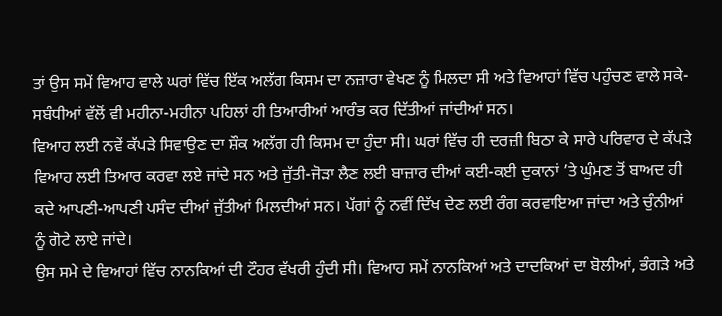ਤਾਂ ਉਸ ਸਮੇਂ ਵਿਆਹ ਵਾਲੇ ਘਰਾਂ ਵਿੱਚ ਇੱਕ ਅਲੱਗ ਕਿਸਮ ਦਾ ਨਜ਼ਾਰਾ ਵੇਖਣ ਨੂੰ ਮਿਲਦਾ ਸੀ ਅਤੇ ਵਿਆਹਾਂ ਵਿੱਚ ਪਹੁੰਚਣ ਵਾਲੇ ਸਕੇ-ਸਬੰਧੀਆਂ ਵੱਲੋਂ ਵੀ ਮਹੀਨਾ-ਮਹੀਨਾ ਪਹਿਲਾਂ ਹੀ ਤਿਆਰੀਆਂ ਆਰੰਭ ਕਰ ਦਿੱਤੀਆਂ ਜਾਂਦੀਆਂ ਸਨ।
ਵਿਆਹ ਲਈ ਨਵੇਂ ਕੱਪੜੇ ਸਿਵਾਉਣ ਦਾ ਸ਼ੌਕ ਅਲੱਗ ਹੀ ਕਿਸਮ ਦਾ ਹੁੰਦਾ ਸੀ। ਘਰਾਂ ਵਿੱਚ ਹੀ ਦਰਜ਼ੀ ਬਿਠਾ ਕੇ ਸਾਰੇ ਪਰਿਵਾਰ ਦੇ ਕੱਪੜੇ ਵਿਆਹ ਲਈ ਤਿਆਰ ਕਰਵਾ ਲਏ ਜਾਂਦੇ ਸਨ ਅਤੇ ਜੁੱਤੀ-ਜੋੜਾ ਲੈਣ ਲਈ ਬਾਜ਼ਾਰ ਦੀਆਂ ਕਈ-ਕਈ ਦੁਕਾਨਾਂ ’ਤੇ ਘੁੰਮਣ ਤੋਂ ਬਾਅਦ ਹੀ ਕਦੇ ਆਪਣੀ-ਆਪਣੀ ਪਸੰਦ ਦੀਆਂ ਜੁੱਤੀਆਂ ਮਿਲਦੀਆਂ ਸਨ। ਪੱਗਾਂ ਨੂੰ ਨਵੀਂ ਦਿੱਖ ਦੇਣ ਲਈ ਰੰਗ ਕਰਵਾਇਆ ਜਾਂਦਾ ਅਤੇ ਚੁੰਨੀਆਂ ਨੂੰ ਗੋਟੇ ਲਾਏ ਜਾਂਦੇ।
ਉਸ ਸਮੇ ਦੇ ਵਿਆਹਾਂ ਵਿੱਚ ਨਾਨਕਿਆਂ ਦੀ ਟੌਹਰ ਵੱਖਰੀ ਹੁੰਦੀ ਸੀ। ਵਿਆਹ ਸਮੇਂ ਨਾਨਕਿਆਂ ਅਤੇ ਦਾਦਕਿਆਂ ਦਾ ਬੋਲੀਆਂ, ਭੰਗੜੇ ਅਤੇ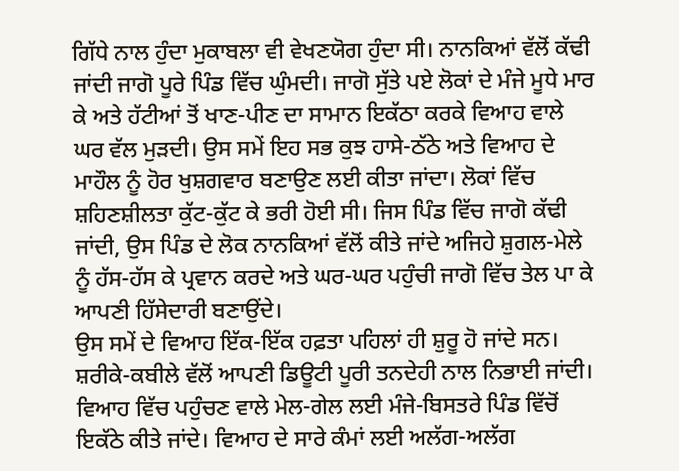ਗਿੱਧੇ ਨਾਲ ਹੁੰਦਾ ਮੁਕਾਬਲਾ ਵੀ ਵੇਖਣਯੋਗ ਹੁੰਦਾ ਸੀ। ਨਾਨਕਿਆਂ ਵੱਲੋਂ ਕੱਢੀ ਜਾਂਦੀ ਜਾਗੋ ਪੂਰੇ ਪਿੰਡ ਵਿੱਚ ਘੁੰਮਦੀ। ਜਾਗੋ ਸੁੱਤੇ ਪਏ ਲੋਕਾਂ ਦੇ ਮੰਜੇ ਮੂਧੇ ਮਾਰ ਕੇ ਅਤੇ ਹੱਟੀਆਂ ਤੋਂ ਖਾਣ-ਪੀਣ ਦਾ ਸਾਮਾਨ ਇਕੱਠਾ ਕਰਕੇ ਵਿਆਹ ਵਾਲੇ ਘਰ ਵੱਲ ਮੁੜਦੀ। ਉਸ ਸਮੇਂ ਇਹ ਸਭ ਕੁਝ ਹਾਸੇ-ਠੱਠੇ ਅਤੇ ਵਿਆਹ ਦੇ ਮਾਹੌਲ ਨੂੰ ਹੋਰ ਖੁਸ਼ਗਵਾਰ ਬਣਾਉਣ ਲਈ ਕੀਤਾ ਜਾਂਦਾ। ਲੋਕਾਂ ਵਿੱਚ ਸ਼ਹਿਣਸ਼ੀਲਤਾ ਕੁੱਟ-ਕੁੱਟ ਕੇ ਭਰੀ ਹੋਈ ਸੀ। ਜਿਸ ਪਿੰਡ ਵਿੱਚ ਜਾਗੋ ਕੱਢੀ ਜਾਂਦੀ, ਉਸ ਪਿੰਡ ਦੇ ਲੋਕ ਨਾਨਕਿਆਂ ਵੱਲੋਂ ਕੀਤੇ ਜਾਂਦੇ ਅਜਿਹੇ ਸ਼ੁਗਲ-ਮੇਲੇ ਨੂੰ ਹੱਸ-ਹੱਸ ਕੇ ਪ੍ਰਵਾਨ ਕਰਦੇ ਅਤੇ ਘਰ-ਘਰ ਪਹੁੰਚੀ ਜਾਗੋ ਵਿੱਚ ਤੇਲ ਪਾ ਕੇ ਆਪਣੀ ਹਿੱਸੇਦਾਰੀ ਬਣਾਉਂਦੇ।
ਉਸ ਸਮੇਂ ਦੇ ਵਿਆਹ ਇੱਕ-ਇੱਕ ਹਫ਼ਤਾ ਪਹਿਲਾਂ ਹੀ ਸ਼ੁਰੂ ਹੋ ਜਾਂਦੇ ਸਨ। ਸ਼ਰੀਕੇ-ਕਬੀਲੇ ਵੱਲੋਂ ਆਪਣੀ ਡਿਊਟੀ ਪੂਰੀ ਤਨਦੇਹੀ ਨਾਲ ਨਿਭਾਈ ਜਾਂਦੀ। ਵਿਆਹ ਵਿੱਚ ਪਹੁੰਚਣ ਵਾਲੇ ਮੇਲ-ਗੇਲ ਲਈ ਮੰਜੇ-ਬਿਸਤਰੇ ਪਿੰਡ ਵਿੱਚੋਂ ਇਕੱਠੇ ਕੀਤੇ ਜਾਂਦੇ। ਵਿਆਹ ਦੇ ਸਾਰੇ ਕੰਮਾਂ ਲਈ ਅਲੱਗ-ਅਲੱਗ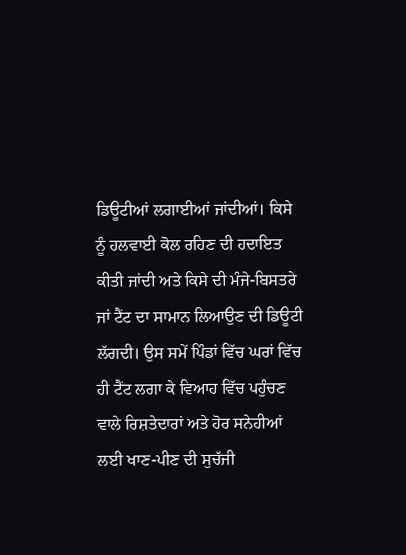ਡਿਊਟੀਆਂ ਲਗਾਈਆਂ ਜਾਂਦੀਆਂ। ਕਿਸੇ ਨੂੰ ਹਲਵਾਈ ਕੋਲ ਰਹਿਣ ਦੀ ਹਦਾਇਤ ਕੀਤੀ ਜਾਂਦੀ ਅਤੇ ਕਿਸੇ ਦੀ ਮੰਜੇ-ਬਿਸਤਰੇ ਜਾਂ ਟੈਂਟ ਦਾ ਸਾਮਾਨ ਲਿਆਉਣ ਦੀ ਡਿਊਟੀ ਲੱਗਦੀ। ਉਸ ਸਮੇਂ ਪਿੰਡਾਂ ਵਿੱਚ ਘਰਾਂ ਵਿੱਚ ਹੀ ਟੈਂਟ ਲਗਾ ਕੇ ਵਿਆਹ ਵਿੱਚ ਪਹੁੰਚਣ ਵਾਲੇ ਰਿਸ਼ਤੇਦਾਰਾਂ ਅਤੇ ਹੋਰ ਸਨੇਹੀਆਂ ਲਈ ਖਾਣ-ਪੀਣ ਦੀ ਸੁਚੱਜੀ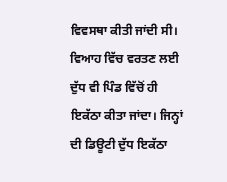ਵਿਵਸਥਾ ਕੀਤੀ ਜਾਂਦੀ ਸੀ।
ਵਿਆਹ ਵਿੱਚ ਵਰਤਣ ਲਈ ਦੁੱਧ ਵੀ ਪਿੰਡ ਵਿੱਚੋਂ ਹੀ ਇਕੱਠਾ ਕੀਤਾ ਜਾਂਦਾ। ਜਿਨ੍ਹਾਂ ਦੀ ਡਿਊਟੀ ਦੁੱਧ ਇਕੱਠਾ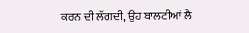ਕਰਨ ਦੀ ਲੱਗਦੀ, ਉਹ ਬਾਲਟੀਆਂ ਲੈ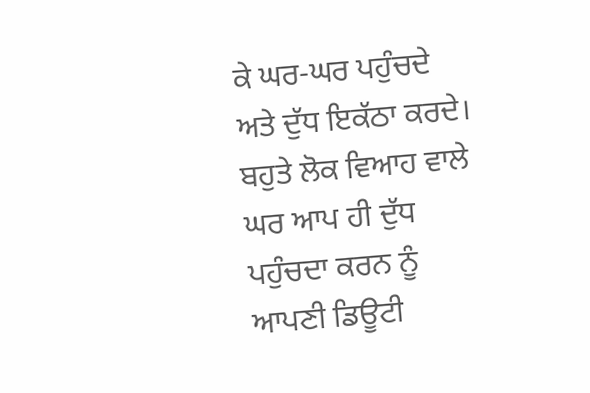ਕੇ ਘਰ-ਘਰ ਪਹੁੰਚਦੇ ਅਤੇ ਦੁੱਧ ਇਕੱਠਾ ਕਰਦੇ। ਬਹੁਤੇ ਲੋਕ ਵਿਆਹ ਵਾਲੇ ਘਰ ਆਪ ਹੀ ਦੁੱਧ ਪਹੁੰਚਦਾ ਕਰਨ ਨੂੰ ਆਪਣੀ ਡਿਊਟੀ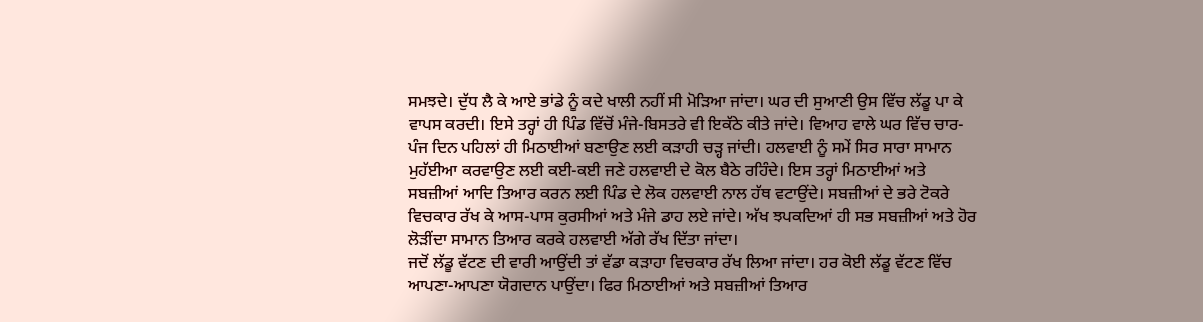ਸਮਝਦੇ। ਦੁੱਧ ਲੈ ਕੇ ਆਏ ਭਾਂਡੇ ਨੂੰ ਕਦੇ ਖਾਲੀ ਨਹੀਂ ਸੀ ਮੋੜਿਆ ਜਾਂਦਾ। ਘਰ ਦੀ ਸੁਆਣੀ ਉਸ ਵਿੱਚ ਲੱਡੂ ਪਾ ਕੇ ਵਾਪਸ ਕਰਦੀ। ਇਸੇ ਤਰ੍ਹਾਂ ਹੀ ਪਿੰਡ ਵਿੱਚੋਂ ਮੰਜੇ-ਬਿਸਤਰੇ ਵੀ ਇਕੱਠੇ ਕੀਤੇ ਜਾਂਦੇ। ਵਿਆਹ ਵਾਲੇ ਘਰ ਵਿੱਚ ਚਾਰ-ਪੰਜ ਦਿਨ ਪਹਿਲਾਂ ਹੀ ਮਿਠਾਈਆਂ ਬਣਾਉਣ ਲਈ ਕੜਾਹੀ ਚੜ੍ਹ ਜਾਂਦੀ। ਹਲਵਾਈ ਨੂੰ ਸਮੇਂ ਸਿਰ ਸਾਰਾ ਸਾਮਾਨ ਮੁਹੱਈਆ ਕਰਵਾਉਣ ਲਈ ਕਈ-ਕਈ ਜਣੇ ਹਲਵਾਈ ਦੇ ਕੋਲ ਬੈਠੇ ਰਹਿੰਦੇ। ਇਸ ਤਰ੍ਹਾਂ ਮਿਠਾਈਆਂ ਅਤੇ ਸਬਜ਼ੀਆਂ ਆਦਿ ਤਿਆਰ ਕਰਨ ਲਈ ਪਿੰਡ ਦੇ ਲੋਕ ਹਲਵਾਈ ਨਾਲ ਹੱਥ ਵਟਾਉਂਦੇ। ਸਬਜ਼ੀਆਂ ਦੇ ਭਰੇ ਟੋਕਰੇ ਵਿਚਕਾਰ ਰੱਖ ਕੇ ਆਸ-ਪਾਸ ਕੁਰਸੀਆਂ ਅਤੇ ਮੰਜੇ ਡਾਹ ਲਏ ਜਾਂਦੇ। ਅੱਖ ਝਪਕਦਿਆਂ ਹੀ ਸਭ ਸਬਜ਼ੀਆਂ ਅਤੇ ਹੋਰ ਲੋੜੀਂਦਾ ਸਾਮਾਨ ਤਿਆਰ ਕਰਕੇ ਹਲਵਾਈ ਅੱਗੇ ਰੱਖ ਦਿੱਤਾ ਜਾਂਦਾ।
ਜਦੋਂ ਲੱਡੂ ਵੱਟਣ ਦੀ ਵਾਰੀ ਆਉਂਦੀ ਤਾਂ ਵੱਡਾ ਕੜਾਹਾ ਵਿਚਕਾਰ ਰੱਖ ਲਿਆ ਜਾਂਦਾ। ਹਰ ਕੋਈ ਲੱਡੂ ਵੱਟਣ ਵਿੱਚ ਆਪਣਾ-ਆਪਣਾ ਯੋਗਦਾਨ ਪਾਉਂਦਾ। ਫਿਰ ਮਿਠਾਈਆਂ ਅਤੇ ਸਬਜ਼ੀਆਂ ਤਿਆਰ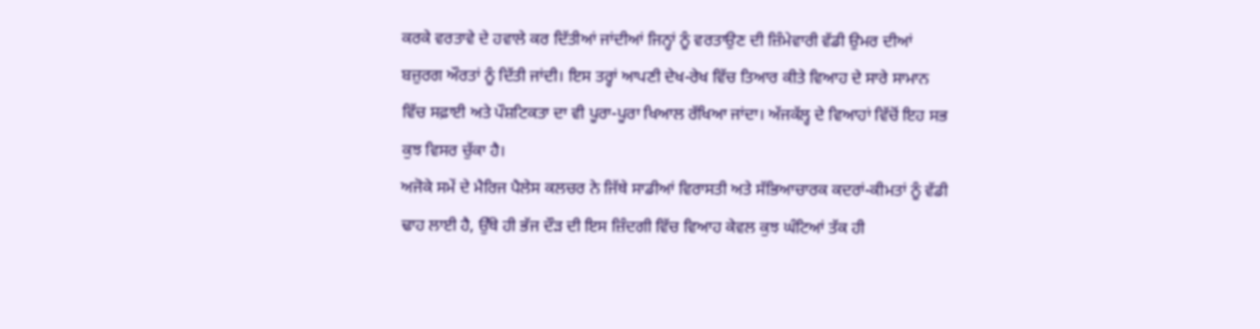ਕਰਕੇ ਵਰਤਾਵੇ ਦੇ ਹਵਾਲੇ ਕਰ ਦਿੱਤੀਆਂ ਜਾਂਦੀਆਂ ਜਿਨ੍ਹਾਂ ਨੂੰ ਵਰਤਾਉਣ ਦੀ ਜ਼ਿੰਮੇਵਾਰੀ ਵੱਡੀ ਉਮਰ ਦੀਆਂ ਬਜ਼ੁਰਗ ਔਰਤਾਂ ਨੂੰ ਦਿੱਤੀ ਜਾਂਦੀ। ਇਸ ਤਰ੍ਹਾਂ ਆਪਣੀ ਦੇਖ-ਰੇਖ ਵਿੱਚ ਤਿਆਰ ਕੀਤੇ ਵਿਆਹ ਦੇ ਸਾਰੇ ਸਾਮਾਨ ਵਿੱਚ ਸਫ਼ਾਈ ਅਤੇ ਪੌਸ਼ਟਿਕਤਾ ਦਾ ਵੀ ਪੂਰਾ-ਪੂਰਾ ਖਿਆਲ ਰੱਖਿਆ ਜਾਂਦਾ। ਅੱਜਕੱਲ੍ਹ ਦੇ ਵਿਆਹਾਂ ਵਿੱਚੋਂ ਇਹ ਸਭ ਕੁਝ ਵਿਸਰ ਚੁੱਕਾ ਹੈ।
ਅਜੋਕੇ ਸਮੇਂ ਦੇ ਮੈਰਿਜ ਪੈਲੇਸ ਕਲਚਰ ਨੇ ਜਿੱਥੇ ਸਾਡੀਆਂ ਵਿਰਾਸਤੀ ਅਤੇ ਸੱਭਿਆਚਾਰਕ ਕਦਰਾਂ-ਕੀਮਤਾਂ ਨੂੰ ਵੱਡੀ ਢਾਹ ਲਾਈ ਹੈ, ਉੱਥੇ ਹੀ ਭੱਜ ਦੌੜ ਦੀ ਇਸ ਜ਼ਿੰਦਗੀ ਵਿੱਚ ਵਿਆਹ ਕੇਵਲ ਕੁਝ ਘੰਟਿਆਂ ਤੱਕ ਹੀ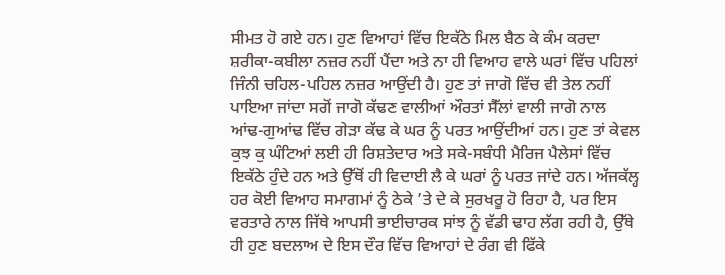ਸੀਮਤ ਹੋ ਗਏ ਹਨ। ਹੁਣ ਵਿਆਹਾਂ ਵਿੱਚ ਇਕੱਠੇ ਮਿਲ ਬੈਠ ਕੇ ਕੰਮ ਕਰਦਾ ਸ਼ਰੀਕਾ-ਕਬੀਲਾ ਨਜ਼ਰ ਨਹੀਂ ਪੈਂਦਾ ਅਤੇ ਨਾ ਹੀ ਵਿਆਹ ਵਾਲੇ ਘਰਾਂ ਵਿੱਚ ਪਹਿਲਾਂ ਜਿੰਨੀ ਚਹਿਲ-ਪਹਿਲ ਨਜ਼ਰ ਆਉਂਦੀ ਹੈ। ਹੁਣ ਤਾਂ ਜਾਗੋ ਵਿੱਚ ਵੀ ਤੇਲ ਨਹੀਂ ਪਾਇਆ ਜਾਂਦਾ ਸਗੋਂ ਜਾਗੋ ਕੱਢਣ ਵਾਲੀਆਂ ਔਰਤਾਂ ਸੈੱਲਾਂ ਵਾਲੀ ਜਾਗੋ ਨਾਲ ਆਂਢ-ਗੁਆਂਢ ਵਿੱਚ ਗੇੜਾ ਕੱਢ ਕੇ ਘਰ ਨੂੰ ਪਰਤ ਆਉਂਦੀਆਂ ਹਨ। ਹੁਣ ਤਾਂ ਕੇਵਲ ਕੁਝ ਕੁ ਘੰਟਿਆਂ ਲਈ ਹੀ ਰਿਸ਼ਤੇਦਾਰ ਅਤੇ ਸਕੇ-ਸਬੰਧੀ ਮੈਰਿਜ ਪੈਲੇਸਾਂ ਵਿੱਚ ਇਕੱਠੇ ਹੁੰਦੇ ਹਨ ਅਤੇ ਉੱਥੋਂ ਹੀ ਵਿਦਾਈ ਲੈ ਕੇ ਘਰਾਂ ਨੂੰ ਪਰਤ ਜਾਂਦੇ ਹਨ। ਅੱਜਕੱਲ੍ਹ ਹਰ ਕੋਈ ਵਿਆਹ ਸਮਾਗਮਾਂ ਨੂੰ ਠੇਕੇ ’ਤੇ ਦੇ ਕੇ ਸੁਰਖਰੂ ਹੋ ਰਿਹਾ ਹੈ, ਪਰ ਇਸ ਵਰਤਾਰੇ ਨਾਲ ਜਿੱਥੇ ਆਪਸੀ ਭਾਈਚਾਰਕ ਸਾਂਝ ਨੂੰ ਵੱਡੀ ਢਾਹ ਲੱਗ ਰਹੀ ਹੈ, ਉੱਥੇ ਹੀ ਹੁਣ ਬਦਲਾਅ ਦੇ ਇਸ ਦੌਰ ਵਿੱਚ ਵਿਆਹਾਂ ਦੇ ਰੰਗ ਵੀ ਫਿੱਕੇ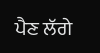ਪੈਣ ਲੱਗੇ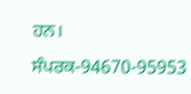ਹਨ।
ਸੰਪਰਕ-94670-95953